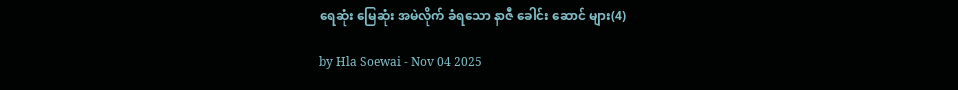ရေဆုံး မြေဆုံး အမဲလိုက် ခံရသော နာဇီ ခေါင်း ‌ဆောင် များ(4)

by Hla Soewai - Nov 04 2025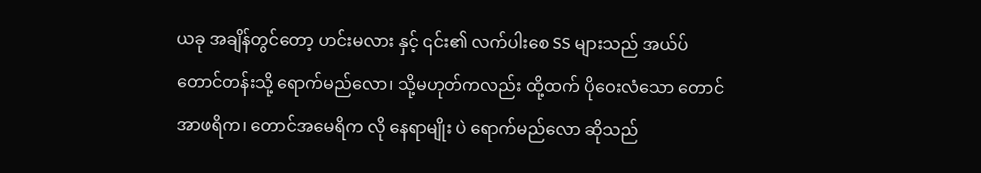ယခု အချိန်တွင်တော့ ဟင်းမလား နှင့် ၎င်း၏ လက်ပါးစေ SS များသည် အယ်ပ် တောင်တန်းသို့ ရောက်မည်လော၊ သို့မဟုတ်ကလည်း ထို့ထက် ပိုဝေးလံသော တောင်အာဖရိက၊ တောင်အမေရိက လို နေရာမျိုး ပဲ ရောက်မည်လော ဆိုသည်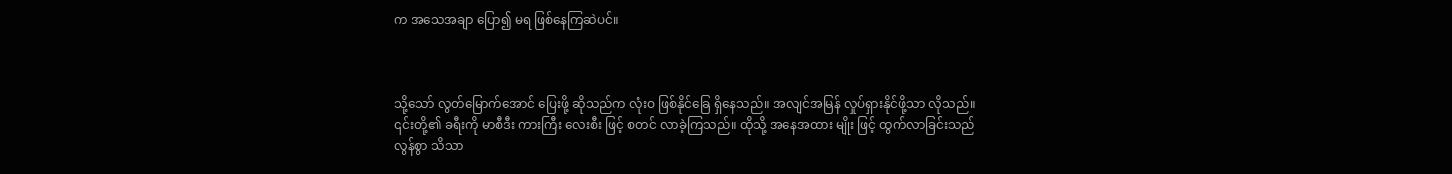က အသေအချာ ပြော၍ မရ ဖြစ်နေကြဆဲပင်။



သို့သော် လွတ်မြောက်အောင် ပြေးဖို့ ဆိုသည်က လုံးဝ ဖြစ်နိုင်ခြေ ရှိနေသည်။ အလျင်အမြန် လှုပ်ရှားနိုင်ဖို့သာ လိုသည်။ ၎င်းတို့၏ ခရီးကို မာစီဒီး ကားကြီး လေးစီး ဖြင့် စတင် လာခဲ့ကြသည်။ ထိုသို့ အနေအထား မျိုး ဖြင့် ထွက်လာခြင်းသည် လွန်စွာ သိသာ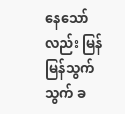နေသော်လည်း မြန်မြန်သွက်သွက် ခ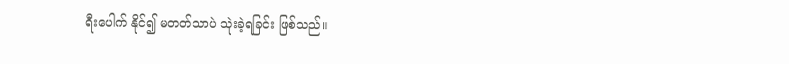ရီးပေါက် နိုင်၍ မတတ်သာပဲ သုဲးခဲ့ရခြင်း ဖြစ်သည်။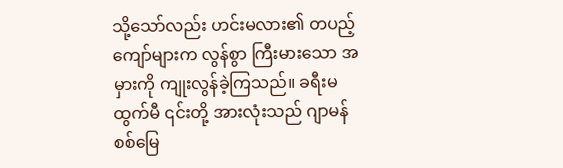သို့သော်လည်း ဟင်းမလား၏ တပည့်ကျော်များက လွန်စွာ ကြီးမားသော အမှားကို ကျုးလွန်ခဲ့ကြသည်။ ခရီးမထွက်မီ ၎င်းတို့ အားလုံးသည် ဂျာမန် စစ်မြေ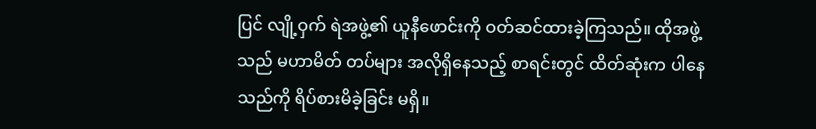ပြင် လျို့ဝှက် ရဲအဖွဲ့၏ ယူနီဖောင်းကို ဝတ်ဆင်ထားခဲ့ကြသည်။ ထိုအဖွဲ့ သည် မဟာမိတ် တပ်များ အလိုရှိနေသည့် စာရင်းတွင် ထိတ်ဆုံးက ပါနေသည်ကို ရိပ်စားမိခဲ့ခြင်း မရှိ။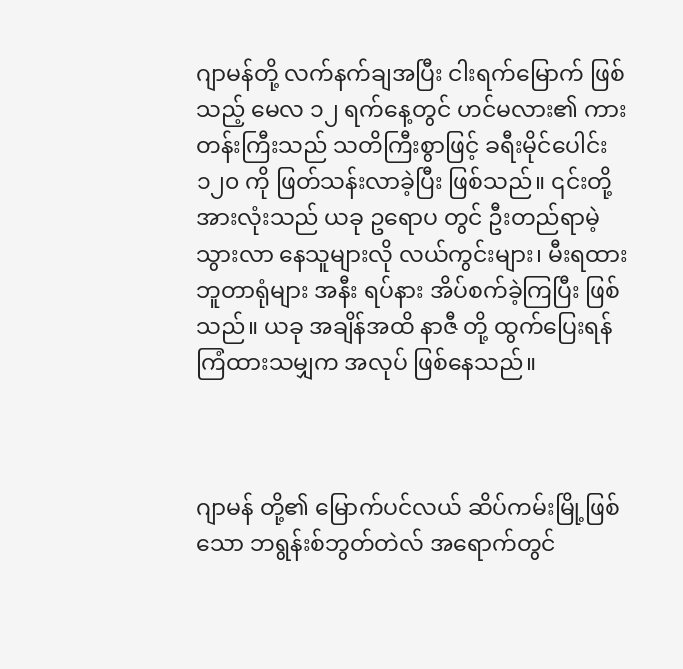ဂျာမန်တို့ လက်နက်ချအပြီး ငါးရက်မြောက် ဖြစ်သည့် မေလ ၁၂ ရက်နေ့တွင် ဟင်မလား၏ ကားတန်းကြီးသည် သတိကြီးစွာဖြင့် ခရီးမိုင်ပေါင်း ၁၂၀ ကို ဖြတ်သန်းလာခဲ့ပြီး ဖြစ်သည်။ ၎င်းတို့အားလုံးသည် ယခု ဥရောပ တွင် ဦးတည်ရာမဲ့ သွားလာ‌ နေသူများလို လယ်ကွင်းများ၊ မီးရထား ဘူတာရုံများ အနီး ရပ်နား အိပ်စက်ခဲ့ကြပြီး ဖြစ်သည်။ ယခု အချိန်အထိ နာဇီ တို့ ထွက်ပြေး‌ရန် ကြံထားသမျှက အလုပ် ဖြစ်နေသည်။



ဂျာမန် တို့၏ မြောက်ပင်လယ် ဆိပ်ကမ်းမြို့ဖြစ်သော ဘရွန်းစ်ဘွတ်တဲလ် အရောက်တွင်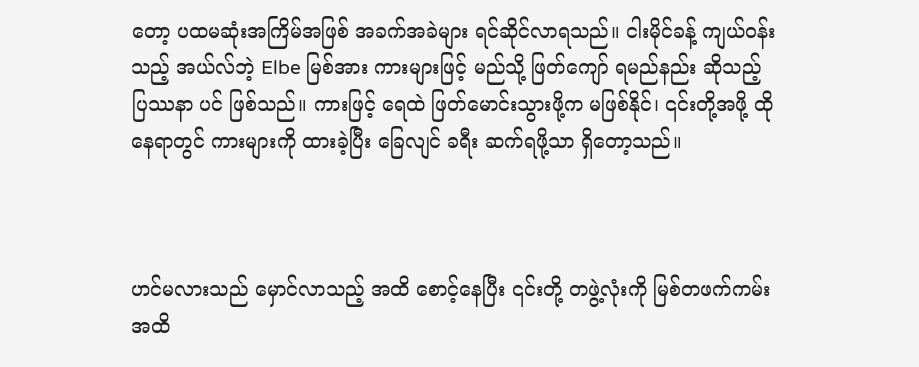တော့ ပထမဆုံးအကြိမ်အဖြစ် အခက်အခဲများ ရင်ဆိုင်လာရသည်။ ငါးမိုင်ခန့် ကျယ်ဝန်းသည့် အယ်လ်ဘဲ့ Elbe မြစ်အား ကားများဖြင့် မည်သို့ ဖြတ်ကျော် ရမည်နည်း ဆိုသည့် ပြဿနာ ပင် ဖြစ်သည်။ ကားဖြင့် ရေထဲ ဖြတ်မောင်းသွားဖို့က မဖြစ်နိုင်၊ ၎င်းတို့အဖို့ ထိုနေရာတွင် ကားများကို ထားခဲ့ပြီး ခြေလျင် ခရီး ဆက်ရဖို့သာ ရှိတော့သည်။



ဟင်မလားသည် မှောင်လာသည့် အထိ စောင့်နေပြီး ၎င်းတို့ တဖွဲ့လုံးကို မြစ်တဖက်ကမ်း အထိ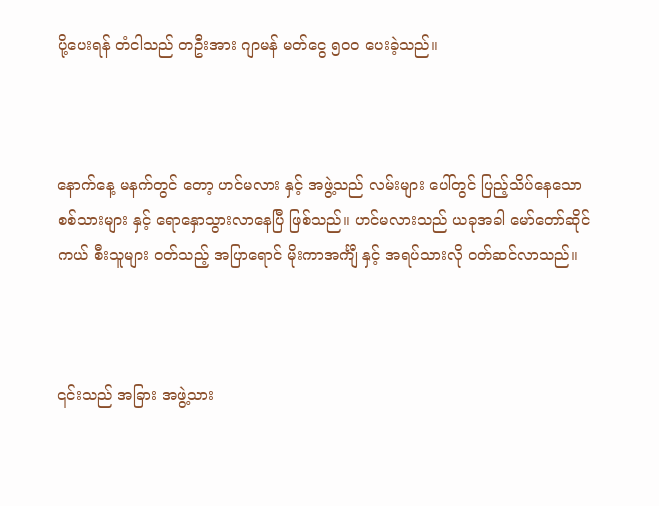ပို့ပေးရန် တံငါသည် တဦးအား ဂျာမန် မတ်ငွေ ၅၀၀ ပေးခဲ့သည်။



နောက်နေ့ မနက်တွင် တော့ ဟင်မလား နှင့် အဖွဲ့သည် လမ်းများ ပေါ်တွင် ပြည့်သိပ်နေသော စစ်သားများ နှင့် ရောနှောသွားလာနေပြီ ဖြစ်သည်။ ဟင်မလားသည် ယခုအခါ မော်တော်ဆိုင်ကယ် စီးသူများ ဝတ်သည့် အပြာရောင် မိုးကာအင်္ကျီ နှင့် အရပ်သားလို ဝတ်ဆင်လာသည်။



၎င်းသည် အခြား အဖွဲ့သား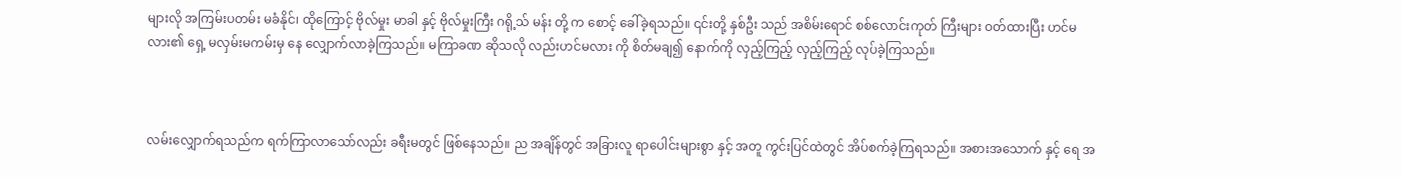များလို အကြမ်းပတမ်း မခံနိုင်၊ ထိုကြောင့် ဗိုလ်မှုး မာခါ နှင့် ဗိုလ်မှုးကြီး ဂရို့သ် မန်း တို့ က စောင့် ခေါ်ခဲ့ရသည်။ ၎င်းတို့ နှစ်ဦး သည် အစိမ်းရောင် စစ်လောင်းကုတ် ကြီးများ ဝတ်ထားပြီး ဟင်မလား၏ ရှေ့ မလှမ်းမကမ်းမှ နေ လျှောက်လာခဲ့ကြသည်။ မကြာခဏ ဆိုသလို လည်းဟင်မလား ကို စိတ်မချ၍ နောက်ကို လှည့်ကြည့် လှည့်ကြည့် လုပ်ခဲ့ကြသည်။



လမ်းလျှောက်ရသည်က ရက်ကြာလာသော်လည်း ခရီးမတွင် ဖြစ်နေသည်။ ည အချိန်တွင် အခြားလူ ရာပေါင်းများစွာ နှင့် အတူ ကွင်းပြင်ထဲတွင် အိပ်စက်ခဲ့ကြရသည်။ အစားအသောက် နှင့်‌ ရေ အ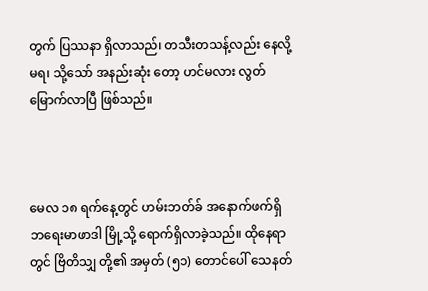တွက် ပြဿနာ ရှိလာသည်၊ တသီးတသန့်လည်း နေလို့မရ၊ သို့သော် အနည်းဆုံး‌ တော့ ဟင်မလား လွတ်မြောက်လာပြီ ဖြစ်သည်။



မေလ ၁၈ ရက်နေ့တွင် ဟမ်းဘတ်ခ် အနောက်ဖက်ရှိ ဘရေးမာဖာဒါ မြို့သို့ ရောက်ရှိလာခဲ့သည်။ ထိုနေရာတွင် ဗြိတိသျှ တို့၏ အမှတ် (၅၁) တောင်ပေါ် သေနတ်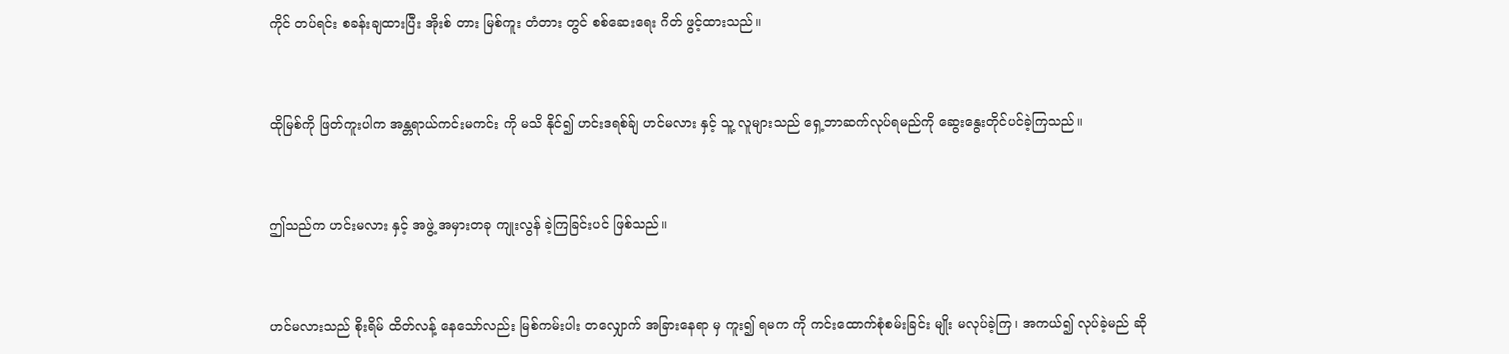ကိုင် တပ်ရင်း စခန်းချထားပြီး အိုးစ် တား မြစ်ကူး တံတား တွင် စစ်ဆေးရေး ဂိတ် ဖွင့်ထားသည်။



ထိုမြစ်ကို ဖြတ်ကူးပါက အန္တရာယ်ကင်းမကင်း ကို မသိ နိုင်၍ ဟင်းဒရစ်ခ်ျ ဟင်မလား နှင့် သူ့ လူများသည် ရှေ့ဘာဆက်လုပ်ရမည်ကို ဆွေးနွေးတိုင်ပင်ခဲ့ကြသည်။



ဤသည်က ဟင်းမလား နှင့် အဖွဲ့ အမှားတခု ကျုးလွန် ခဲ့ကြခြင်းပင် ဖြစ်သည်။



ဟင်မလားသည် စိုးရိမ် ထိတ်လန့်‌ နေသော်လည်း မြစ်ကမ်းပါး တလျှောက် အခြားနေရာ မှ ကူး၍ ရမက ကို ကင်းထောက်စုံစမ်းခြင်း မျိုး မလုပ်ခဲ့ကြ၊ အကယ်၍ လုပ်ခဲ့မည် ဆို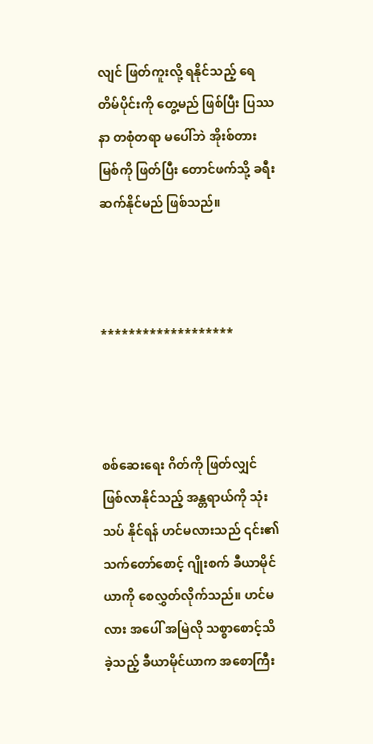လျင် ဖြတ်ကူးလို့ ရနိုင်သည့် ရေတိမ်ပိုင်းကို တွေ့မည် ဖြစ်ပြီး ပြဿနာ တစုံတရာ မပေါ်ဘဲ အိုးစ်တား မြစ်ကို ဖြတ်ပြီး တောင်ဖက်သို့ ခရီးဆက်နိုင်မည် ဖြစ်သည်။



*******************



စစ်ဆေးရေး ဂိတ်ကို ဖြတ်လျှင် ဖြစ်လာနိုင်သည့် အန္တရာယ်ကို သုံးသပ် နိုင်ရန် ဟင်မလားသည် ၎င်း၏ သက်တော်စောင့် ဂျိုးစက် ခီယာမိုင်ယာကို စေလွှတ်လိုက်သည်။ ဟင်မလား အပေါ် အမြဲလို သစ္စာစောင့်သိခဲ့သည့် ခီယာမိုင်ယာက အစောကြီး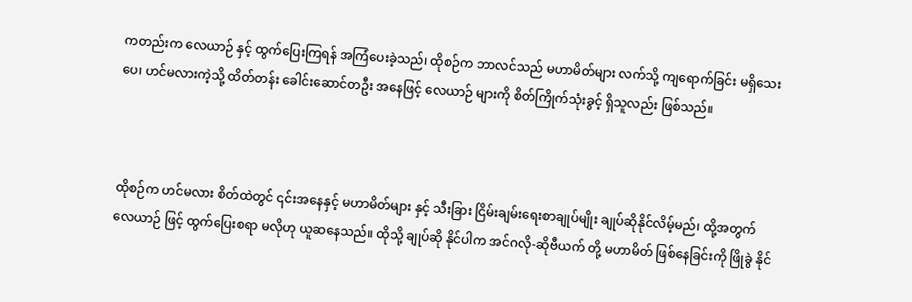ကတည်းက လေယာဉ် နှင့် ထွက်ပြေးကြရန် အကြံပေးခဲ့သည်၊ ထိုစဉ်က ဘာလင်သည် မဟာမိတ်များ လက်သို့ ကျရောက်ခြင်း မရှိသေးပေ၊ ဟင်မလားကဲ့သို့ ထိတ်တန်း ခေါင်းဆောင်တ‌ဦး အနေဖြင့် လေယာဉ် များကို စိတ်ကြိုက်သုံးခွင့် ရှိသူလည်း ဖြစ်သည်။



ထိုစဉ်က ဟင်မလား စိတ်ထဲတွင် ၎င်းအနေနှင့် မဟာမိတ်များ နှင့် သီးခြား ငြိမ်းချမ်းရေးစာချုပ်မျိုး ချုပ်ဆိုနိုင်လိမ့်မည်၊ ထို့အတွက် လေယာဉ် ဖြင့် ထွက်ပြေးစရာ မလိုဟု ယူဆနေသည်။ ထိုသို့ ချုပ်ဆို နိုင်ပါက အင်ဂလို-ဆိုဗီယက် တို့ မဟာမိတ် ဖြစ်နေခြင်းကို ဖြိုခွဲ နိုင်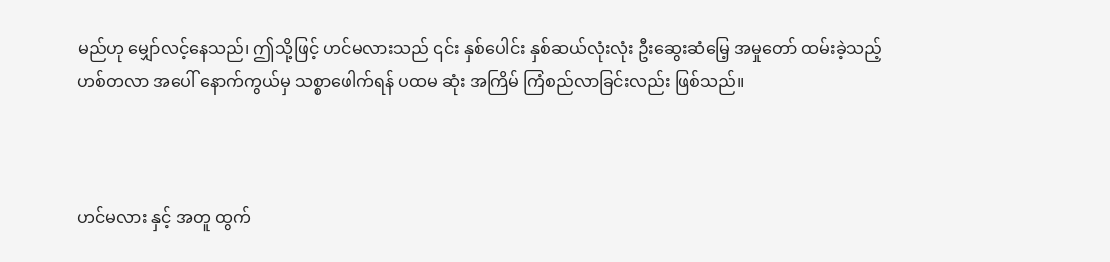မည်ဟု မျှော်လင့်နေသည်၊ ဤသို့ဖြင့် ဟင်မလားသည် ၎င်း နှစ်ပေါင်း နှစ်ဆယ်လုံးလုံး ဦးဆွေးဆံမြေ့ အမှုတော် ထမ်းခဲ့သည့် ဟစ်တလာ အပေါ် နောက်ကွယ်မှ သစ္စာဖေါက်ရန် ပထမ ဆုံး အကြိမ် ကြံစည်လာခြင်းလည်း ဖြစ်သည်။



ဟင်မလား နှင့် အတူ ထွက်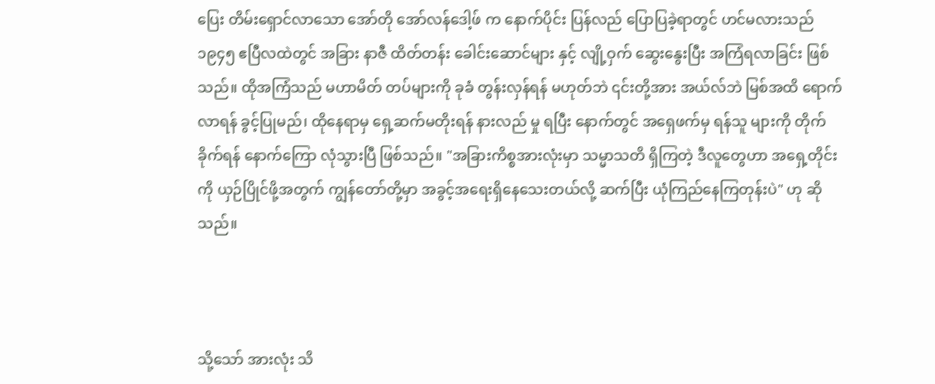ပြေး တိမ်းရှောင်လာသော အော်တို အော်လန်ဒေါ့ဖ် က နောက်ပိုင်း ပြန်လည် ပြောပြခဲ့ရာတွင် ဟင်မလားသည် ၁၉၄၅ ဧပြီလထဲတွင် အခြား နာဇီ ထိတ်တန်း ခေါင်းဆောင်များ နှင့် လျို့ဝှက် ဆွေးနွေးပြီး အကြံရလာခြင်း ဖြစ်သည်။ ထိုအကြံသည် မဟာမိတ် တပ်များကို ခုခံ တွန်းလှန်ရန် မဟုတ်ဘဲ ၎င်းတို့အား အယ်လ်ဘဲ မြစ်အထိ ရောက်လာရန် ခွင့်ပြုမည်၊ ထိုနေရာမှ ရှေ့ဆက်မတိုးရန် နားလည် မှု ရပြီး နောက်တွင် အရှေဖက်မှ ရန်သူ များကို တိုက်ခိုက်ရန် နောက်ကြော လုံသွားပြီ ဖြစ်သည်။ "အခြားကိစ္စအားလုံးမှာ သမ္မာသတိ ရှိကြတဲ့ ဒီလူတွေဟာ အရှေ့တိုင်းကို ယှဉ်ပြိုင်ဖို့အတွက် ကျွန်တော်တို့မှာ အခွင့်အရေးရှိနေသေးတယ်လို့ ဆက်ပြီး ယုံကြည်နေကြတုန်းပဲ" ဟု ဆိုသည်။



သို့သော် အားလုံး သိ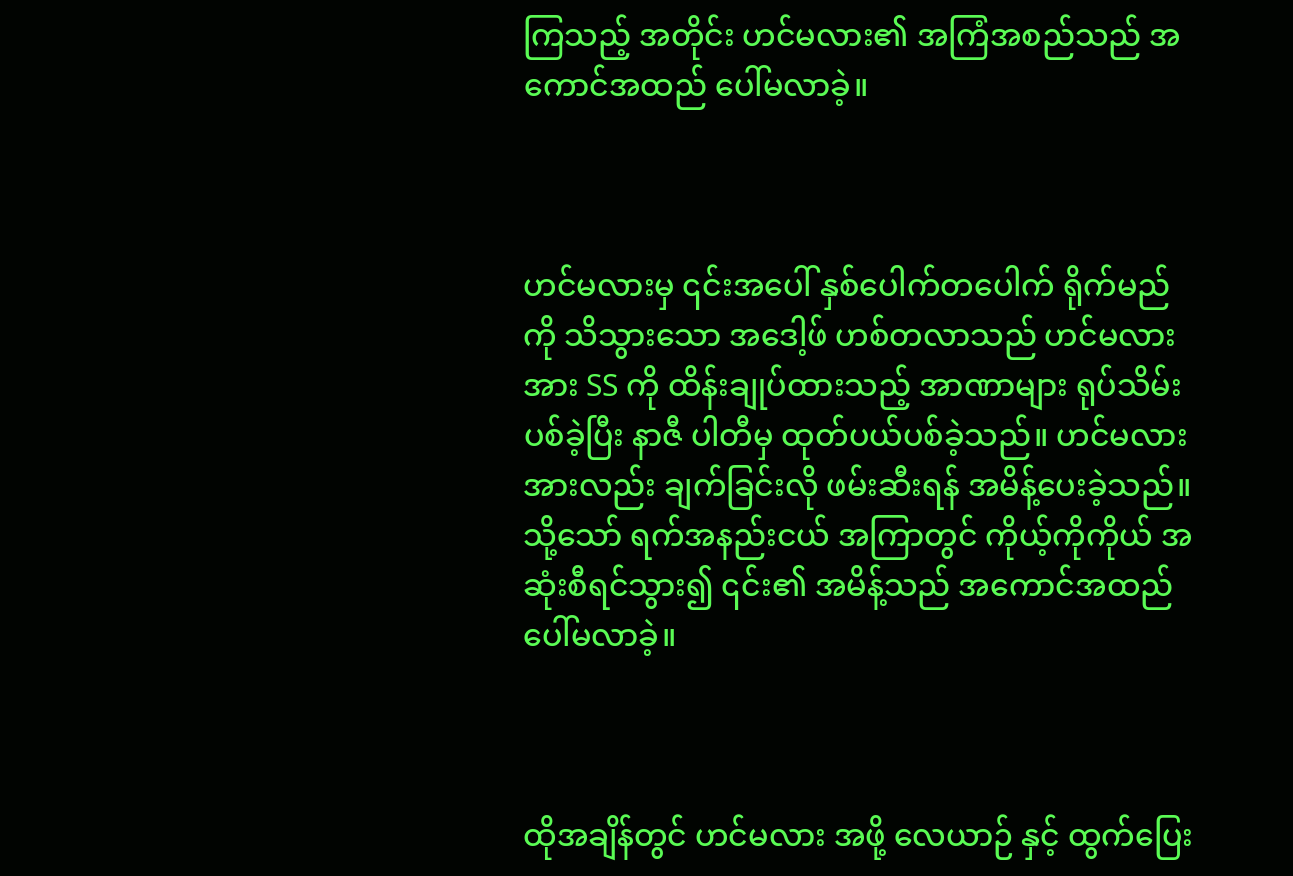ကြသည့် အတိုင်း ဟင်မလား၏ အကြံအစည်သည် အကောင်အထည် ပေါ်မလာခဲ့။



ဟင်မလားမှ ၎င်းအပေါ် နှစ်ပေါက်တပေါက် ရိုက်မည် ကို သိသွားသော အဒေါ့ဖ် ဟစ်တလာသည် ဟင်မလား အား SS ကို ထိန်းချုပ်ထားသည့် အာဏာများ ရုပ်သိမ်းပစ်ခဲ့ပြီး နာဇီ ပါတီမှ ထုတ်ပယ်ပစ်ခဲ့သည်။ ဟင်မလား အားလည်း ချက်ခြင်းလို ဖမ်းဆီးရန် အမိန့်ပေးခဲ့သည်။ သို့သော် ရက်အနည်းငယ် အကြာတွင် ကိုယ့်ကိုကိုယ် အဆုံးစီရင်သွား၍ ၎င်း၏ အမိန့်သည် ‌အကောင်အထည် ပေါ်မလာခဲ့။



ထိုအချိန်တွင် ဟင်မလား အဖို့ လေယာဉ် နှင့် ထွက်ပြေး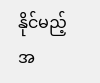နိုင်မည့် အ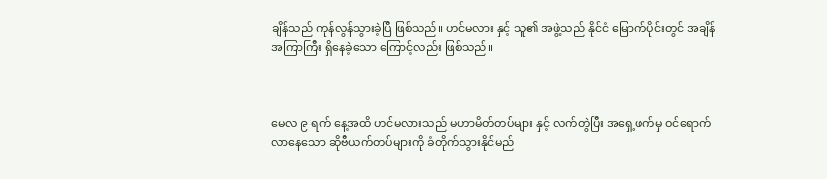ချိန်သည် ကုန်လွန်သွားခဲ့ပြီ ဖြစ်သည်။ ဟင်မလား နှင့် သူ၏ အဖွဲ့သည် နိုင်ငံ မြောက်ပိုင်းတွင် အချိန်အကြာကြီး ရှိနေခဲ့သော ကြောင့်လည်း ဖြစ်သည်။



မေလ ၉ ရက် နေ့အထိ ဟင်မလားသည် မဟာမိတ်တပ်များ နှင့် လက်တွဲပြီး အရှေ့ဖက်မှ ဝင်ရောက်လာနေသော ဆိုဗီယက်တပ်များကို ခံတိုက်သွားနိုင်မည်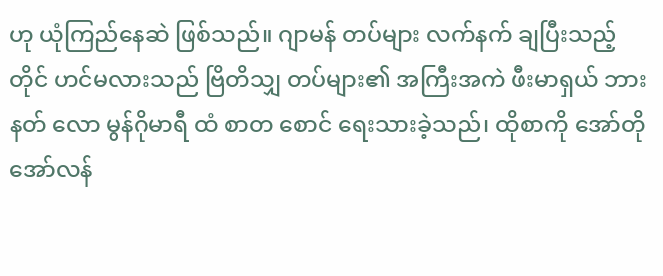ဟု ယုံကြည်နေဆဲ ဖြစ်သည်။ ဂျာမန် တပ်များ လက်နက် ချပြီးသည့် တိုင် ဟင်မလားသည် ဗြိတိသျှ တပ်များ၏ အကြီးအကဲ ဖီးမာရှယ် ဘားနတ် လော မွန်ဂိုမာရီ ထံ စာတ‌ စောင် ရေးသားခဲ့သည်၊ ထိုစာကို အော်တို အော်လန်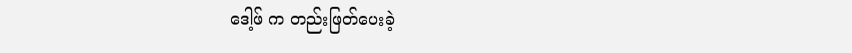ဒေါ့ဖ် က တည်းဖြတ်ပေးခဲ့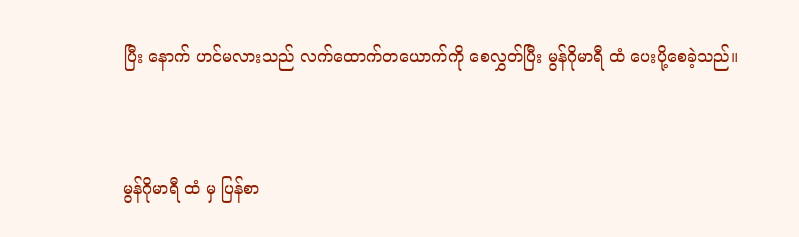ပြီး နောက် ဟင်မလားသည် လက်ထောက်တယောက်ကို စေလွှတ်ပြီး မွန်ဂိုမာရီ ထံ ပေးပို့စေခဲ့သည်။



မွန်ဂိုမာရီ ထံ မှ ပြန်စာ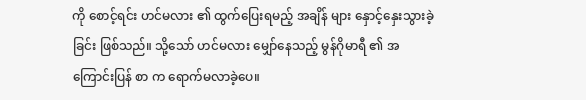ကို စောင့်ရင်း ဟင်မလား ၏ ထွက်ပြေးရမည့် အချိန် များ နှောင့်နှေးသွားခဲ့ခြင်း ဖြစ်သည်။ သို့သော် ဟင်မလား မျှော်နေသည့် မွန်ဂိုမာရီ ၏ အကြောင်းပြန် စာ က ရောက်မလာခဲ့ပေ။